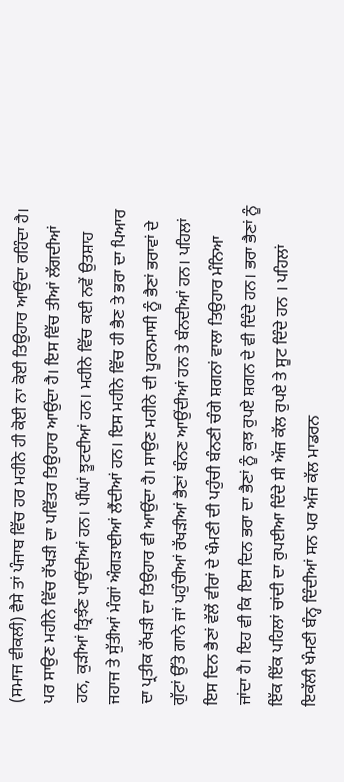(ਸਮਾਜ ਵੀਕਲੀ) ਵੈਸੇ ਤਾਂ ਪੰਜਾਬ ਵਿੱਚ ਹਰ ਮਹੀਨੇ ਹੀ ਕੋਈ ਨਾ ਕੋਈ ਤਿਉਹਾਰ ਆਉਂਦਾ ਰਹਿੰਦਾ ਹੈ। ਪਰ ਸਾਉਣ ਮਹੀਨੇ ਵਿੱਚ ਰੱਖੜੀ ਦਾ ਪਵਿੱਤਰ ਤਿਉਹਾਰ ਆਉਂਦਾ ਹੈ। ਇਸ ਵਿੱਚ ਤੀਆਂ ਲੱਗਦੀਆਂ ਹਨ, ਕੁੜੀਆਂ ਤ੍ਰਿਝੰਣ ਪਾਉਂਦੀਆਂ ਹਨ। ਪੀਂਘਾਂ ਝੂਟਦੀਆਂ ਹਨ। ਮਹੀਨੇ ਵਿੱਚ ਕਈ ਨਵੇਂ ਉਤਸ਼ਾਹ ਜਹਾਜ ਤੇ ਸੁੱਤੀਆਂ ਮੰਗਾਂ ਅੰਗੜਾਈਆਂ ਲੈਂਦੀਆਂ ਹਨ। ਇਸ ਮਹੀਨੇ ਵਿੱਚ ਹੀ ਭੈਣ ਤੇ ਭਰਾ ਦਾ ਪਿਆਰ ਦਾ ਪ੍ਰਤੀਕ ਰੱਖੜੀ ਦਾ ਤਿਉਹਾਰ ਵੀ ਆਉਂਦਾ ਹੈ। ਸਾਉਣ ਮਹੀਨੇ ਦੀ ਪੂਰਨਮਾਸੀ ਨੂੰ ਭੈਣਾਂ ਭਰਾਵਾਂ ਦੇ ਗੁੱਟਾਂ ਉੱਤੇ ਗਾਨੇ ਜਾਂ ਪਹੁੰਚੀਆਂ ਰੱਖੜੀਆਂ ਭੈਣਾਂ ਬੰਨਣ ਆਉਂਦੀਆਂ ਹਨ ਤੇ ਬੰਨਦੀਆਂ ਹਨ। ਪਹਿਲਾਂ ਇਸ ਦਿਨ ਭੈਣਾਂ ਵੱਲੋਂ ਵੀਰਾਂ ਦੇ ਖੰਮਣੀ ਦੀ ਪਹੁੰਚੀ ਬੰਨਣੀ ਚੰਗੇ ਸ਼ਗਨਾਂ ਵਾਲਾ ਤਿਉਹਾਰ ਮੰਨਿਆ ਜਾਂਦਾ ਹੈ। ਇਹ ਵੀ ਕਿ ਇਸ ਦਿਨ ਭਰਾ ਦਾ ਭੈਣਾਂ ਨੂੰ ਕੁਝ ਰੁਪਏ ਸ਼ਗਨ ਦੇ ਵੀ ਦਿੰਦੇ ਹਨ। ਭਰਾ ਭੈਣਾਂ ਨੂੰ ਇੱਕ ਇੱਕ ਪਹਿਲਾਂ ਚਾਂਦੀ ਦਾ ਰੁਪਈਆ ਦਿੰਦੇ ਸੀ ਅੱਜ ਕੱਲ ਰੁਪਏ ਤੇ ਸੂਟ ਦਿੰਦੇ ਹਨ । ਪਹਿਲਾਂ ਇਕੱਲੀ ਖੰਮਣੀ ਬੰਨ੍ਹ ਦਿੰਦੀਆਂ ਸਨ ਪਰ ਅੱਜ ਕੱਲ ਮਾਡਰਨ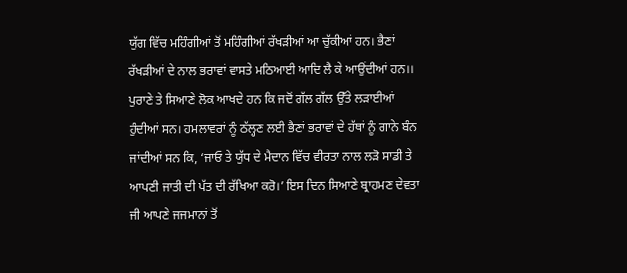ਯੁੱਗ ਵਿੱਚ ਮਹਿੰਗੀਆਂ ਤੋਂ ਮਹਿੰਗੀਆਂ ਰੱਖੜੀਆਂ ਆ ਚੁੱਕੀਆਂ ਹਨ। ਭੈਣਾਂ ਰੱਖੜੀਆਂ ਦੇ ਨਾਲ ਭਰਾਵਾਂ ਵਾਸਤੇ ਮਠਿਆਈ ਆਦਿ ਲੈ ਕੇ ਆਉਂਦੀਆਂ ਹਨ।। ਪੁਰਾਣੇ ਤੇ ਸਿਆਣੇ ਲੋਕ ਆਖਦੇ ਹਨ ਕਿ ਜਦੋਂ ਗੱਲ ਗੱਲ ਉੱਤੇ ਲੜਾਈਆਂ ਹੁੰਦੀਆਂ ਸਨ। ਹਮਲਾਵਰਾਂ ਨੂੰ ਠੱਲ੍ਹਣ ਲਈ ਭੈਣਾਂ ਭਰਾਵਾਂ ਦੇ ਹੱਥਾਂ ਨੂੰ ਗਾਨੇ ਬੰਨ ਜਾਂਦੀਆਂ ਸਨ ਕਿ, ‘ਜਾਓ ਤੇ ਯੁੱਧ ਦੇ ਮੈਦਾਨ ਵਿੱਚ ਵੀਰਤਾ ਨਾਲ ਲੜੋ ਸਾਡੀ ਤੇ ਆਪਣੀ ਜਾਤੀ ਦੀ ਪੱਤ ਦੀ ਰੱਖਿਆ ਕਰੋ।’ ਇਸ ਦਿਨ ਸਿਆਣੇ ਬ੍ਰਾਹਮਣ ਦੇਵਤਾ ਜੀ ਆਪਣੇ ਜਜਮਾਨਾਂ ਤੋਂ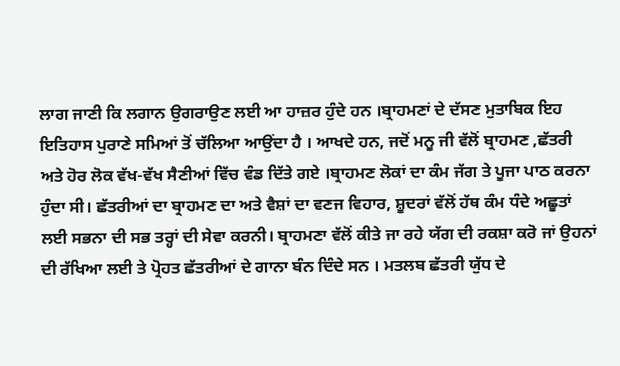ਲਾਗ ਜਾਣੀ ਕਿ ਲਗਾਨ ਉਗਰਾਉਣ ਲਈ ਆ ਹਾਜ਼ਰ ਹੁੰਦੇ ਹਨ ।ਬ੍ਰਾਹਮਣਾਂ ਦੇ ਦੱਸਣ ਮੁਤਾਬਿਕ ਇਹ ਇਤਿਹਾਸ ਪੁਰਾਣੇ ਸਮਿਆਂ ਤੋਂ ਚੱਲਿਆ ਆਉਂਦਾ ਹੈ । ਆਖਦੇ ਹਨ, ਜਦੋਂ ਮਨੂ ਜੀ ਵੱਲੋਂ ਬ੍ਰਾਹਮਣ ,ਛੱਤਰੀ ਅਤੇ ਹੋਰ ਲੋਕ ਵੱਖ-ਵੱਖ ਸੈਣੀਆਂ ਵਿੱਚ ਵੰਡ ਦਿੱਤੇ ਗਏ ।ਬ੍ਰਾਹਮਣ ਲੋਕਾਂ ਦਾ ਕੰਮ ਜੱਗ ਤੇ ਪੂਜਾ ਪਾਠ ਕਰਨਾ ਹੁੰਦਾ ਸੀ। ਛੱਤਰੀਆਂ ਦਾ ਬ੍ਰਾਹਮਣ ਦਾ ਅਤੇ ਵੈਸ਼ਾਂ ਦਾ ਵਣਜ ਵਿਹਾਰ, ਸ਼ੂਦਰਾਂ ਵੱਲੋਂ ਹੱਥ ਕੰਮ ਧੰਦੇ ਅਛੂਤਾਂ ਲਈ ਸਭਨਾ ਦੀ ਸਭ ਤਰ੍ਹਾਂ ਦੀ ਸੇਵਾ ਕਰਨੀ। ਬ੍ਰਾਹਮਣਾ ਵੱਲੋਂ ਕੀਤੇ ਜਾ ਰਹੇ ਯੱਗ ਦੀ ਰਕਸ਼ਾ ਕਰੋ ਜਾਂ ਉਹਨਾਂ ਦੀ ਰੱਖਿਆ ਲਈ ਤੇ ਪ੍ਰੋਹਤ ਛੱਤਰੀਆਂ ਦੇ ਗਾਨਾ ਬੰਨ ਦਿੰਦੇ ਸਨ । ਮਤਲਬ ਛੱਤਰੀ ਯੁੱਧ ਦੇ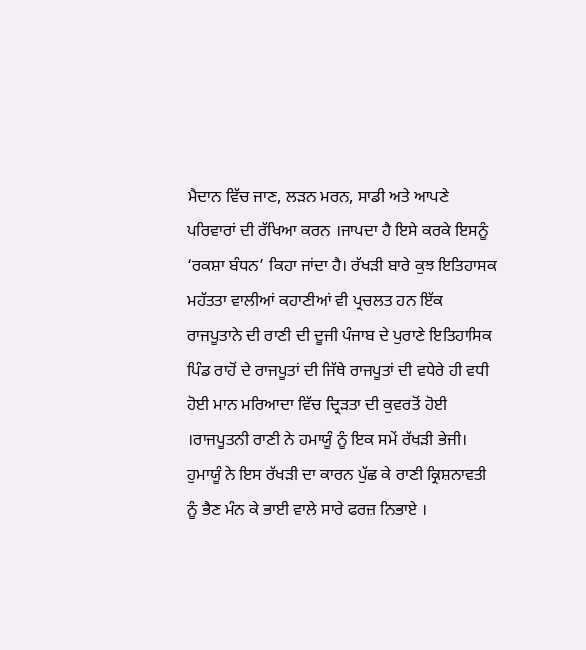ਮੈਦਾਨ ਵਿੱਚ ਜਾਣ, ਲੜਨ ਮਰਨ, ਸਾਡੀ ਅਤੇ ਆਪਣੇ ਪਰਿਵਾਰਾਂ ਦੀ ਰੱਖਿਆ ਕਰਨ ।ਜਾਪਦਾ ਹੈ ਇਸੇ ਕਰਕੇ ਇਸਨੂੰ ‘ਰਕਸ਼ਾ ਬੰਧਨ’ ਕਿਹਾ ਜਾਂਦਾ ਹੈ। ਰੱਖੜੀ ਬਾਰੇ ਕੁਝ ਇਤਿਹਾਸਕ ਮਹੱਤਤਾ ਵਾਲੀਆਂ ਕਹਾਣੀਆਂ ਵੀ ਪ੍ਰਚਲਤ ਹਨ ਇੱਕ ਰਾਜਪੂਤਾਨੇ ਦੀ ਰਾਣੀ ਦੀ ਦੂਜੀ ਪੰਜਾਬ ਦੇ ਪੁਰਾਣੇ ਇਤਿਹਾਸਿਕ ਪਿੰਡ ਰਾਹੋਂ ਦੇ ਰਾਜਪੂਤਾਂ ਦੀ ਜਿੱਥੇ ਰਾਜਪੂਤਾਂ ਦੀ ਵਧੇਰੇ ਹੀ ਵਧੀ ਹੋਈ ਮਾਨ ਮਰਿਆਦਾ ਵਿੱਚ ਦ੍ਰਿੜਤਾ ਦੀ ਕੁਵਰਤੋਂ ਹੋਈ ।ਰਾਜਪੂਤਨੀ ਰਾਣੀ ਨੇ ਹਮਾਯੂੰ ਨੂੰ ਇਕ ਸਮੇਂ ਰੱਖੜੀ ਭੇਜੀ। ਹੁਮਾਯੂੰ ਨੇ ਇਸ ਰੱਖੜੀ ਦਾ ਕਾਰਨ ਪੁੱਛ ਕੇ ਰਾਣੀ ਕ੍ਰਿਸ਼ਨਾਵਤੀ ਨੂੰ ਭੈਣ ਮੰਨ ਕੇ ਭਾਈ ਵਾਲੇ ਸਾਰੇ ਫਰਜ਼ ਨਿਭਾਏ ।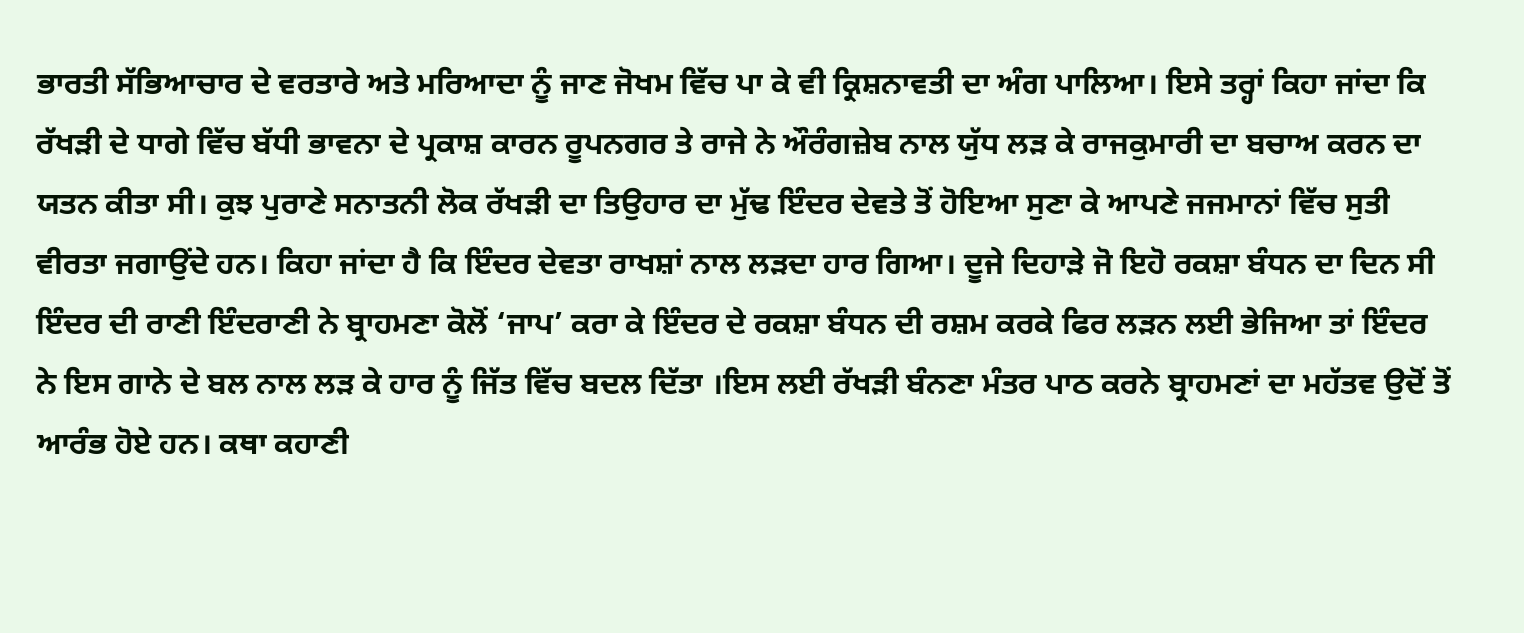ਭਾਰਤੀ ਸੱਭਿਆਚਾਰ ਦੇ ਵਰਤਾਰੇ ਅਤੇ ਮਰਿਆਦਾ ਨੂੰ ਜਾਣ ਜੋਖਮ ਵਿੱਚ ਪਾ ਕੇ ਵੀ ਕ੍ਰਿਸ਼ਨਾਵਤੀ ਦਾ ਅੰਗ ਪਾਲਿਆ। ਇਸੇ ਤਰ੍ਹਾਂ ਕਿਹਾ ਜਾਂਦਾ ਕਿ ਰੱਖੜੀ ਦੇ ਧਾਗੇ ਵਿੱਚ ਬੱਧੀ ਭਾਵਨਾ ਦੇ ਪ੍ਰਕਾਸ਼ ਕਾਰਨ ਰੂਪਨਗਰ ਤੇ ਰਾਜੇ ਨੇ ਔਰੰਗਜ਼ੇਬ ਨਾਲ ਯੁੱਧ ਲੜ ਕੇ ਰਾਜਕੁਮਾਰੀ ਦਾ ਬਚਾਅ ਕਰਨ ਦਾ ਯਤਨ ਕੀਤਾ ਸੀ। ਕੁਝ ਪੁਰਾਣੇ ਸਨਾਤਨੀ ਲੋਕ ਰੱਖੜੀ ਦਾ ਤਿਉਹਾਰ ਦਾ ਮੁੱਢ ਇੰਦਰ ਦੇਵਤੇ ਤੋਂ ਹੋਇਆ ਸੁਣਾ ਕੇ ਆਪਣੇ ਜਜਮਾਨਾਂ ਵਿੱਚ ਸੁਤੀ ਵੀਰਤਾ ਜਗਾਉਂਦੇ ਹਨ। ਕਿਹਾ ਜਾਂਦਾ ਹੈ ਕਿ ਇੰਦਰ ਦੇਵਤਾ ਰਾਖਸ਼ਾਂ ਨਾਲ ਲੜਦਾ ਹਾਰ ਗਿਆ। ਦੂਜੇ ਦਿਹਾੜੇ ਜੋ ਇਹੋ ਰਕਸ਼ਾ ਬੰਧਨ ਦਾ ਦਿਨ ਸੀ ਇੰਦਰ ਦੀ ਰਾਣੀ ਇੰਦਰਾਣੀ ਨੇ ਬ੍ਰਾਹਮਣਾ ਕੋਲੋਂ ‘ਜਾਪ’ ਕਰਾ ਕੇ ਇੰਦਰ ਦੇ ਰਕਸ਼ਾ ਬੰਧਨ ਦੀ ਰਸ਼ਮ ਕਰਕੇ ਫਿਰ ਲੜਨ ਲਈ ਭੇਜਿਆ ਤਾਂ ਇੰਦਰ ਨੇ ਇਸ ਗਾਨੇ ਦੇ ਬਲ ਨਾਲ ਲੜ ਕੇ ਹਾਰ ਨੂੰ ਜਿੱਤ ਵਿੱਚ ਬਦਲ ਦਿੱਤਾ ।ਇਸ ਲਈ ਰੱਖੜੀ ਬੰਨਣਾ ਮੰਤਰ ਪਾਠ ਕਰਨੇ ਬ੍ਰਾਹਮਣਾਂ ਦਾ ਮਹੱਤਵ ਉਦੋਂ ਤੋਂ ਆਰੰਭ ਹੋਏ ਹਨ। ਕਥਾ ਕਹਾਣੀ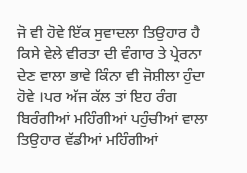ਜੋ ਵੀ ਹੋਵੇ ਇੱਕ ਸੁਵਾਦਲਾ ਤਿਉਹਾਰ ਹੈ ਕਿਸੇ ਵੇਲੇ ਵੀਰਤਾ ਦੀ ਵੰਗਾਰ ਤੇ ਪ੍ਰੇਰਨਾ ਦੇਣ ਵਾਲਾ ਭਾਵੇ ਕਿੰਨਾ ਵੀ ਜੋਸ਼ੀਲਾ ਹੁੰਦਾ ਹੋਵੇ ।ਪਰ ਅੱਜ ਕੱਲ ਤਾਂ ਇਹ ਰੰਗ ਬਿਰੰਗੀਆਂ ਮਹਿੰਗੀਆਂ ਪਹੁੰਚੀਆਂ ਵਾਲਾ ਤਿਉਹਾਰ ਵੱਡੀਆਂ ਮਹਿੰਗੀਆਂ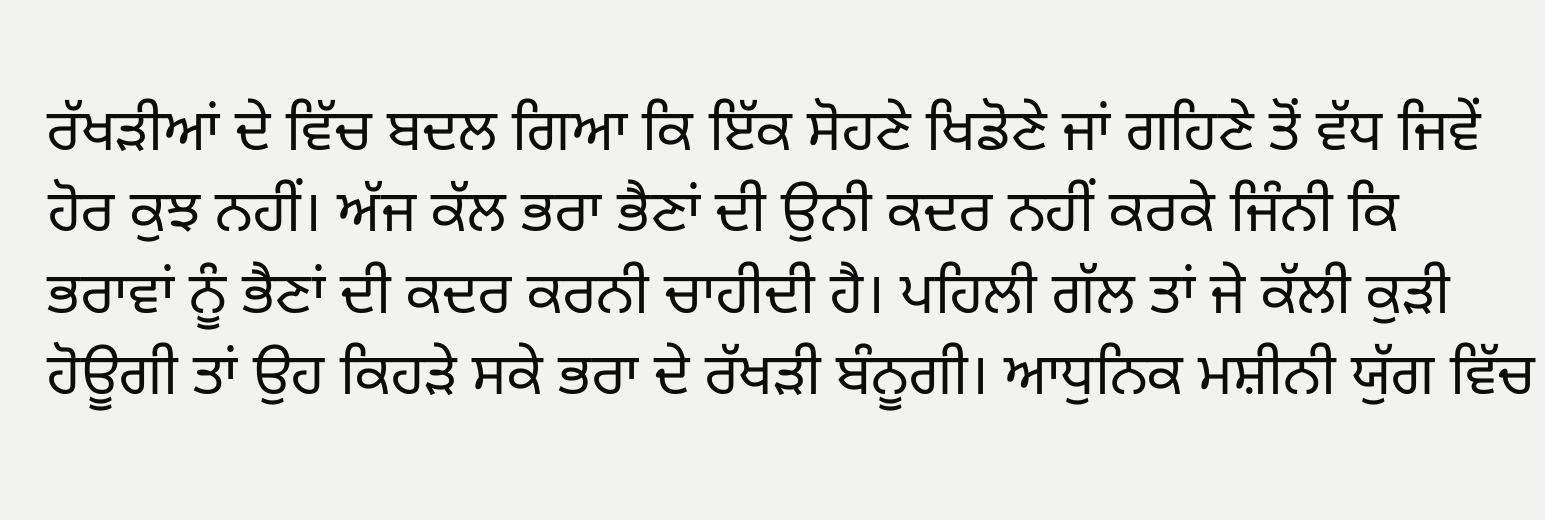ਰੱਖੜੀਆਂ ਦੇ ਵਿੱਚ ਬਦਲ ਗਿਆ ਕਿ ਇੱਕ ਸੋਹਣੇ ਖਿਡੋਣੇ ਜਾਂ ਗਹਿਣੇ ਤੋਂ ਵੱਧ ਜਿਵੇਂ ਹੋਰ ਕੁਝ ਨਹੀਂ। ਅੱਜ ਕੱਲ ਭਰਾ ਭੈਣਾਂ ਦੀ ਉਨੀ ਕਦਰ ਨਹੀਂ ਕਰਕੇ ਜਿੰਨੀ ਕਿ ਭਰਾਵਾਂ ਨੂੰ ਭੈਣਾਂ ਦੀ ਕਦਰ ਕਰਨੀ ਚਾਹੀਦੀ ਹੈ। ਪਹਿਲੀ ਗੱਲ ਤਾਂ ਜੇ ਕੱਲੀ ਕੁੜੀ ਹੋਊਗੀ ਤਾਂ ਉਹ ਕਿਹੜੇ ਸਕੇ ਭਰਾ ਦੇ ਰੱਖੜੀ ਬੰਨੂਗੀ। ਆਧੁਨਿਕ ਮਸ਼ੀਨੀ ਯੁੱਗ ਵਿੱਚ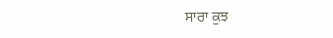ਸਾਰਾ ਕੁਝ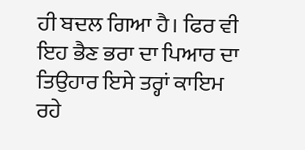ਹੀ ਬਦਲ ਗਿਆ ਹੈ। ਫਿਰ ਵੀ ਇਹ ਭੈਣ ਭਰਾ ਦਾ ਪਿਆਰ ਦਾ ਤਿਉਹਾਰ ਇਸੇ ਤਰ੍ਹਾਂ ਕਾਇਮ ਰਹੇ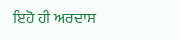ਇਹੋ ਹੀ ਅਰਦਾਸ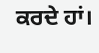ਕਰਦੇ ਹਾਂ।